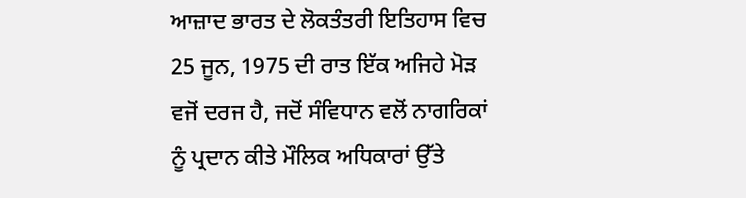ਆਜ਼ਾਦ ਭਾਰਤ ਦੇ ਲੋਕਤੰਤਰੀ ਇਤਿਹਾਸ ਵਿਚ 25 ਜੂਨ, 1975 ਦੀ ਰਾਤ ਇੱਕ ਅਜਿਹੇ ਮੋੜ ਵਜੋਂ ਦਰਜ ਹੈ, ਜਦੋਂ ਸੰਵਿਧਾਨ ਵਲੋਂ ਨਾਗਰਿਕਾਂ ਨੂੰ ਪ੍ਰਦਾਨ ਕੀਤੇ ਮੌਲਿਕ ਅਧਿਕਾਰਾਂ ਉੱਤੇ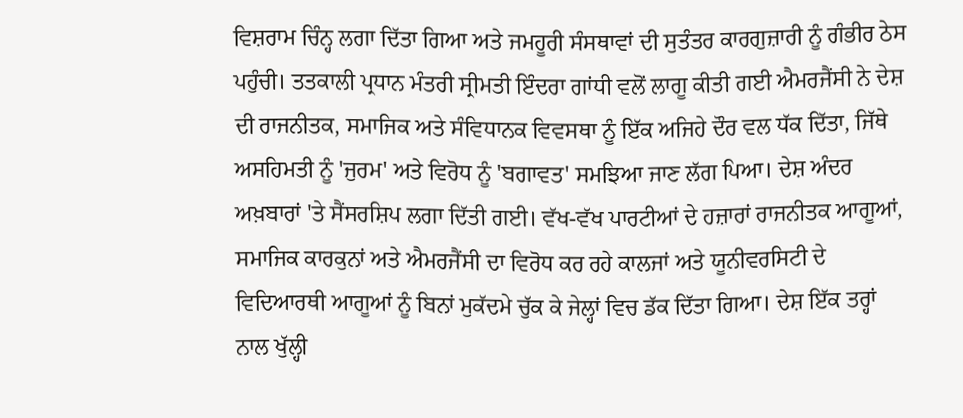ਵਿਸ਼ਰਾਮ ਚਿੰਨ੍ਹ ਲਗਾ ਦਿੱਤਾ ਗਿਆ ਅਤੇ ਜਮਹੂਰੀ ਸੰਸਥਾਵਾਂ ਦੀ ਸੁਤੰਤਰ ਕਾਰਗੁਜ਼ਾਰੀ ਨੂੰ ਗੰਭੀਰ ਠੇਸ ਪਹੁੰਚੀ। ਤਤਕਾਲੀ ਪ੍ਰਧਾਨ ਮੰਤਰੀ ਸ੍ਰੀਮਤੀ ਇੰਦਰਾ ਗਾਂਧੀ ਵਲੋਂ ਲਾਗੂ ਕੀਤੀ ਗਈ ਐਮਰਜੈਂਸੀ ਨੇ ਦੇਸ਼ ਦੀ ਰਾਜਨੀਤਕ, ਸਮਾਜਿਕ ਅਤੇ ਸੰਵਿਧਾਨਕ ਵਿਵਸਥਾ ਨੂੰ ਇੱਕ ਅਜਿਹੇ ਦੌਰ ਵਲ ਧੱਕ ਦਿੱਤਾ, ਜਿੱਥੇ ਅਸਹਿਮਤੀ ਨੂੰ 'ਜੁਰਮ' ਅਤੇ ਵਿਰੋਧ ਨੂੰ 'ਬਗਾਵਤ' ਸਮਝਿਆ ਜਾਣ ਲੱਗ ਪਿਆ। ਦੇਸ਼ ਅੰਦਰ ਅਖ਼ਬਾਰਾਂ 'ਤੇ ਸੈਂਸਰਸ਼ਿਪ ਲਗਾ ਦਿੱਤੀ ਗਈ। ਵੱਖ-ਵੱਖ ਪਾਰਟੀਆਂ ਦੇ ਹਜ਼ਾਰਾਂ ਰਾਜਨੀਤਕ ਆਗੂਆਂ, ਸਮਾਜਿਕ ਕਾਰਕੁਨਾਂ ਅਤੇ ਐਮਰਜੈਂਸੀ ਦਾ ਵਿਰੋਧ ਕਰ ਰਹੇ ਕਾਲਜਾਂ ਅਤੇ ਯੂਨੀਵਰਸਿਟੀ ਦੇ ਵਿਦਿਆਰਥੀ ਆਗੂਆਂ ਨੂੰ ਬਿਨਾਂ ਮੁਕੱਦਮੇ ਚੁੱਕ ਕੇ ਜੇਲ੍ਹਾਂ ਵਿਚ ਡੱਕ ਦਿੱਤਾ ਗਿਆ। ਦੇਸ਼ ਇੱਕ ਤਰ੍ਹਾਂ ਨਾਲ ਖੁੱਲ੍ਹੀ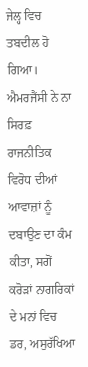ਜੇਲ੍ਹ ਵਿਚ ਤਬਦੀਲ ਹੋ ਗਿਆ। ਐਮਰਜੈਂਸੀ ਨੇ ਨਾ ਸਿਰਫ਼ ਰਾਜਨੀਤਿਕ ਵਿਰੋਧ ਦੀਆਂ ਆਵਾਜ਼ਾਂ ਨੂੰ ਦਬਾਉਣ ਦਾ ਕੰਮ ਕੀਤਾ, ਸਗੋਂ ਕਰੋੜਾਂ ਨਾਗਰਿਕਾਂ ਦੇ ਮਨਾਂ ਵਿਚ ਡਰ, ਅਸੁਰੱਖਿਆ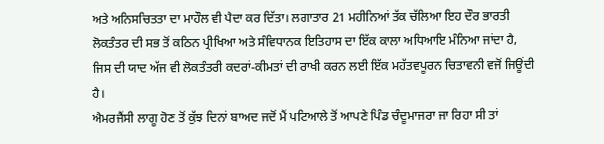ਅਤੇ ਅਨਿਸਚਿਤਤਾ ਦਾ ਮਾਹੌਲ ਵੀ ਪੈਦਾ ਕਰ ਦਿੱਤਾ। ਲਗਾਤਾਰ 21 ਮਹੀਨਿਆਂ ਤੱਕ ਚੱਲਿਆ ਇਹ ਦੌਰ ਭਾਰਤੀ ਲੋਕਤੰਤਰ ਦੀ ਸਭ ਤੋਂ ਕਠਿਨ ਪ੍ਰੀਖਿਆ ਅਤੇ ਸੰਵਿਧਾਨਕ ਇਤਿਹਾਸ ਦਾ ਇੱਕ ਕਾਲਾ ਅਧਿਆਇ ਮੰਨਿਆ ਜਾਂਦਾ ਹੈ, ਜਿਸ ਦੀ ਯਾਦ ਅੱਜ ਵੀ ਲੋਕਤੰਤਰੀ ਕਦਰਾਂ-ਕੀਮਤਾਂ ਦੀ ਰਾਖੀ ਕਰਨ ਲਈ ਇੱਕ ਮਹੱਤਵਪੂਰਨ ਚਿਤਾਵਨੀ ਵਜੋਂ ਜਿਊਂਦੀ ਹੈ।
ਐਮਰਜੈਂਸੀ ਲਾਗੂ ਹੋਣ ਤੋਂ ਕੁੱਝ ਦਿਨਾਂ ਬਾਅਦ ਜਦੋਂ ਮੈਂ ਪਟਿਆਲੇ ਤੋਂ ਆਪਣੇ ਪਿੰਡ ਚੰਦੂਮਾਜਰਾ ਜਾ ਰਿਹਾ ਸੀ ਤਾਂ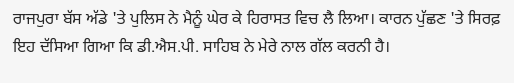ਰਾਜਪੁਰਾ ਬੱਸ ਅੱਡੇ 'ਤੇ ਪੁਲਿਸ ਨੇ ਮੈਨੂੰ ਘੇਰ ਕੇ ਹਿਰਾਸਤ ਵਿਚ ਲੈ ਲਿਆ। ਕਾਰਨ ਪੁੱਛਣ 'ਤੇ ਸਿਰਫ਼ ਇਹ ਦੱਸਿਆ ਗਿਆ ਕਿ ਡੀ.ਐਸ.ਪੀ. ਸਾਹਿਬ ਨੇ ਮੇਰੇ ਨਾਲ ਗੱਲ ਕਰਨੀ ਹੈ।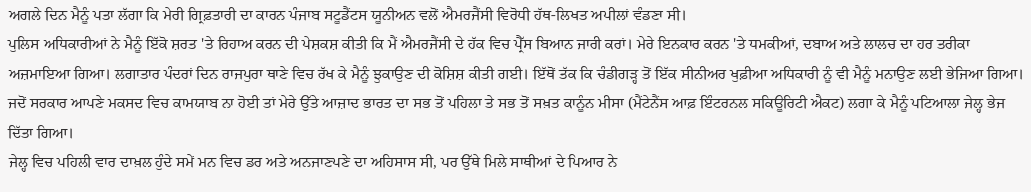ਅਗਲੇ ਦਿਨ ਮੈਨੂੰ ਪਤਾ ਲੱਗਾ ਕਿ ਮੇਰੀ ਗ੍ਰਿਫ਼ਤਾਰੀ ਦਾ ਕਾਰਨ ਪੰਜਾਬ ਸਟੂਡੈਂਟਸ ਯੂਨੀਅਨ ਵਲੋਂ ਐਮਰਜੈਂਸੀ ਵਿਰੋਧੀ ਹੱਥ-ਲਿਖਤ ਅਪੀਲਾਂ ਵੰਡਣਾ ਸੀ।
ਪੁਲਿਸ ਅਧਿਕਾਰੀਆਂ ਨੇ ਮੈਨੂੰ ਇੱਕੋ ਸ਼ਰਤ 'ਤੇ ਰਿਹਾਅ ਕਰਨ ਦੀ ਪੇਸ਼ਕਸ਼ ਕੀਤੀ ਕਿ ਮੈਂ ਐਮਰਜੈਂਸੀ ਦੇ ਹੱਕ ਵਿਚ ਪ੍ਰੈੱਸ ਬਿਆਨ ਜਾਰੀ ਕਰਾਂ। ਮੇਰੇ ਇਨਕਾਰ ਕਰਨ 'ਤੇ ਧਮਕੀਆਂ, ਦਬਾਅ ਅਤੇ ਲਾਲਚ ਦਾ ਹਰ ਤਰੀਕਾ ਅਜ਼ਮਾਇਆ ਗਿਆ। ਲਗਾਤਾਰ ਪੰਦਰਾਂ ਦਿਨ ਰਾਜਪੁਰਾ ਥਾਣੇ ਵਿਚ ਰੱਖ ਕੇ ਮੈਨੂੰ ਝੁਕਾਉਣ ਦੀ ਕੋਸ਼ਿਸ਼ ਕੀਤੀ ਗਈ। ਇੱਥੋਂ ਤੱਕ ਕਿ ਚੰਡੀਗੜ੍ਹ ਤੋਂ ਇੱਕ ਸੀਨੀਅਰ ਖੁਫ਼ੀਆ ਅਧਿਕਾਰੀ ਨੂੰ ਵੀ ਮੈਨੂੰ ਮਨਾਉਣ ਲਈ ਭੇਜਿਆ ਗਿਆ। ਜਦੋਂ ਸਰਕਾਰ ਆਪਣੇ ਮਕਸਦ ਵਿਚ ਕਾਮਯਾਬ ਨਾ ਹੋਈ ਤਾਂ ਮੇਰੇ ਉੱਤੇ ਆਜ਼ਾਦ ਭਾਰਤ ਦਾ ਸਭ ਤੋਂ ਪਹਿਲਾ ਤੇ ਸਭ ਤੋਂ ਸਖ਼ਤ ਕਾਨੂੰਨ ਮੀਸਾ (ਮੈਂਟੇਨੈਂਸ ਆਫ਼ ਇੰਟਰਨਲ ਸਕਿਊਰਿਟੀ ਐਕਟ) ਲਗਾ ਕੇ ਮੈਨੂੰ ਪਟਿਆਲਾ ਜੇਲ੍ਹ ਭੇਜ ਦਿੱਤਾ ਗਿਆ।
ਜੇਲ੍ਹ ਵਿਚ ਪਹਿਲੀ ਵਾਰ ਦਾਖ਼ਲ ਹੁੰਦੇ ਸਮੇਂ ਮਨ ਵਿਚ ਡਰ ਅਤੇ ਅਨਜਾਣਪਣੇ ਦਾ ਅਹਿਸਾਸ ਸੀ, ਪਰ ਉੱਥੇ ਮਿਲੇ ਸਾਥੀਆਂ ਦੇ ਪਿਆਰ ਨੇ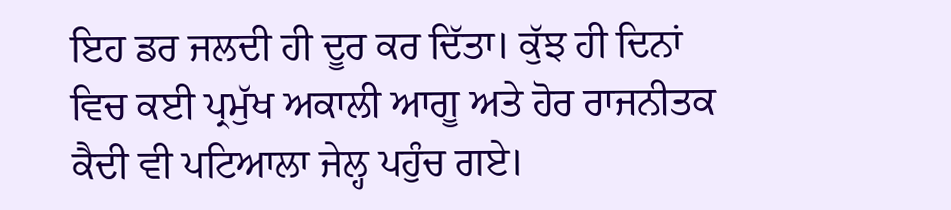ਇਹ ਡਰ ਜਲਦੀ ਹੀ ਦੂਰ ਕਰ ਦਿੱਤਾ। ਕੁੱਝ ਹੀ ਦਿਨਾਂ ਵਿਚ ਕਈ ਪ੍ਰਮੁੱਖ ਅਕਾਲੀ ਆਗੂ ਅਤੇ ਹੋਰ ਰਾਜਨੀਤਕ ਕੈਦੀ ਵੀ ਪਟਿਆਲਾ ਜੇਲ੍ਹ ਪਹੁੰਚ ਗਏ।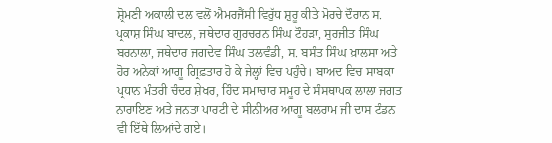ਸ਼੍ਰੋਮਣੀ ਅਕਾਲੀ ਦਲ ਵਲੋਂ ਐਮਰਜੈਂਸੀ ਵਿਰੁੱਧ ਸ਼ੁਰੂ ਕੀਤੇ ਮੋਰਚੇ ਦੌਰਾਨ ਸ. ਪ੍ਰਕਾਸ਼ ਸਿੰਘ ਬਾਦਲ, ਜਥੇਦਾਰ ਗੁਰਚਰਨ ਸਿੰਘ ਟੌਹੜਾ, ਸੁਰਜੀਤ ਸਿੰਘ ਬਰਨਾਲਾ, ਜਥੇਦਾਰ ਜਗਦੇਵ ਸਿੰਘ ਤਲਵੰਡੀ, ਸ. ਬਸੰਤ ਸਿੰਘ ਖ਼ਾਲਸਾ ਅਤੇ ਹੋਰ ਅਨੇਕਾਂ ਆਗੂ ਗ੍ਰਿਫ਼ਤਾਰ ਹੋ ਕੇ ਜੇਲ੍ਹਾਂ ਵਿਚ ਪਹੁੰਚੇ। ਬਾਅਦ ਵਿਚ ਸਾਬਕਾ ਪ੍ਰਧਾਨ ਮੰਤਰੀ ਚੰਦਰ ਸ਼ੇਖਰ, ਹਿੰਦ ਸਮਾਚਾਰ ਸਮੂਹ ਦੇ ਸੰਸਥਾਪਕ ਲਾਲਾ ਜਗਤ ਨਾਰਾਇਣ ਅਤੇ ਜਨਤਾ ਪਾਰਟੀ ਦੇ ਸੀਨੀਅਰ ਆਗੂ ਬਲਰਾਮ ਜੀ ਦਾਸ ਟੰਡਨ ਵੀ ਇੱਥੇ ਲਿਆਂਦੇ ਗਏ।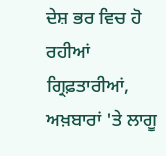ਦੇਸ਼ ਭਰ ਵਿਚ ਹੋ ਰਹੀਆਂ ਗ੍ਰਿਫ਼ਤਾਰੀਆਂ, ਅਖ਼ਬਾਰਾਂ 'ਤੇ ਲਾਗੂ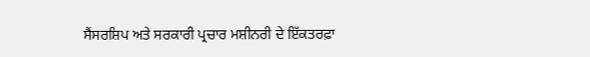ਸੈਂਸਰਸ਼ਿਪ ਅਤੇ ਸਰਕਾਰੀ ਪ੍ਰਚਾਰ ਮਸ਼ੀਨਰੀ ਦੇ ਇੱਕਤਰਫ਼ਾ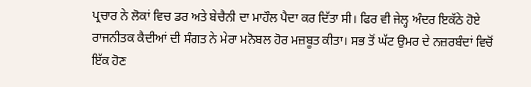ਪ੍ਰਚਾਰ ਨੇ ਲੋਕਾਂ ਵਿਚ ਡਰ ਅਤੇ ਬੇਚੈਨੀ ਦਾ ਮਾਹੌਲ ਪੈਦਾ ਕਰ ਦਿੱਤਾ ਸੀ। ਫਿਰ ਵੀ ਜੇਲ੍ਹ ਅੰਦਰ ਇਕੱਠੇ ਹੋਏ ਰਾਜਨੀਤਕ ਕੈਦੀਆਂ ਦੀ ਸੰਗਤ ਨੇ ਮੇਰਾ ਮਨੋਬਲ ਹੋਰ ਮਜ਼ਬੂਤ ਕੀਤਾ। ਸਭ ਤੋਂ ਘੱਟ ਉਮਰ ਦੇ ਨਜ਼ਰਬੰਦਾਂ ਵਿਚੋਂ ਇੱਕ ਹੋਣ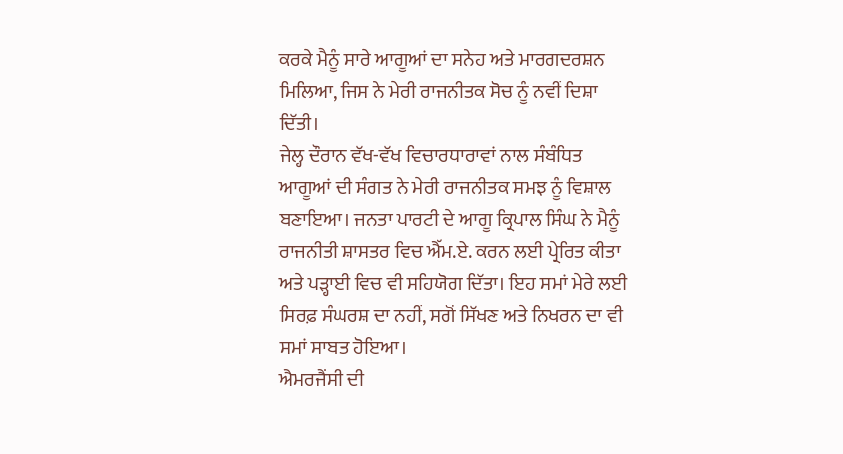ਕਰਕੇ ਮੈਨੂੰ ਸਾਰੇ ਆਗੂਆਂ ਦਾ ਸਨੇਹ ਅਤੇ ਮਾਰਗਦਰਸ਼ਨ ਮਿਲਿਆ, ਜਿਸ ਨੇ ਮੇਰੀ ਰਾਜਨੀਤਕ ਸੋਚ ਨੂੰ ਨਵੀਂ ਦਿਸ਼ਾ ਦਿੱਤੀ।
ਜੇਲ੍ਹ ਦੌਰਾਨ ਵੱਖ-ਵੱਖ ਵਿਚਾਰਧਾਰਾਵਾਂ ਨਾਲ ਸੰਬੰਧਿਤ ਆਗੂਆਂ ਦੀ ਸੰਗਤ ਨੇ ਮੇਰੀ ਰਾਜਨੀਤਕ ਸਮਝ ਨੂੰ ਵਿਸ਼ਾਲ ਬਣਾਇਆ। ਜਨਤਾ ਪਾਰਟੀ ਦੇ ਆਗੂ ਕ੍ਰਿਪਾਲ ਸਿੰਘ ਨੇ ਮੈਨੂੰ ਰਾਜਨੀਤੀ ਸ਼ਾਸਤਰ ਵਿਚ ਐੱਮ.ਏ. ਕਰਨ ਲਈ ਪ੍ਰੇਰਿਤ ਕੀਤਾ ਅਤੇ ਪੜ੍ਹਾਈ ਵਿਚ ਵੀ ਸਹਿਯੋਗ ਦਿੱਤਾ। ਇਹ ਸਮਾਂ ਮੇਰੇ ਲਈ ਸਿਰਫ਼ ਸੰਘਰਸ਼ ਦਾ ਨਹੀਂ, ਸਗੋਂ ਸਿੱਖਣ ਅਤੇ ਨਿਖਰਨ ਦਾ ਵੀ ਸਮਾਂ ਸਾਬਤ ਹੋਇਆ।
ਐਮਰਜੈਂਸੀ ਦੀ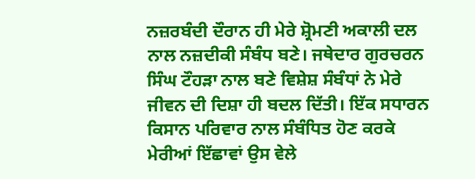ਨਜ਼ਰਬੰਦੀ ਦੌਰਾਨ ਹੀ ਮੇਰੇ ਸ਼੍ਰੋਮਣੀ ਅਕਾਲੀ ਦਲ ਨਾਲ ਨਜ਼ਦੀਕੀ ਸੰਬੰਧ ਬਣੇ। ਜਥੇਦਾਰ ਗੁਰਚਰਨ ਸਿੰਘ ਟੌਹੜਾ ਨਾਲ ਬਣੇ ਵਿਸ਼ੇਸ਼ ਸੰਬੰਧਾਂ ਨੇ ਮੇਰੇ ਜੀਵਨ ਦੀ ਦਿਸ਼ਾ ਹੀ ਬਦਲ ਦਿੱਤੀ। ਇੱਕ ਸਧਾਰਨ ਕਿਸਾਨ ਪਰਿਵਾਰ ਨਾਲ ਸੰਬੰਧਿਤ ਹੋਣ ਕਰਕੇ ਮੇਰੀਆਂ ਇੱਛਾਵਾਂ ਉਸ ਵੇਲੇ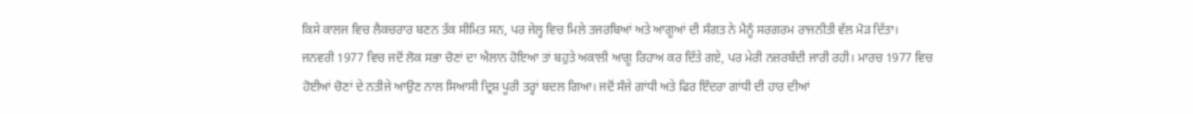ਕਿਸੇ ਕਾਲਜ ਵਿਚ ਲੈਕਚਰਾਰ ਬਣਨ ਤੱਕ ਸੀਮਿਤ ਸਨ, ਪਰ ਜੇਲ੍ਹ ਵਿਚ ਮਿਲੇ ਤਜਰਬਿਆਂ ਅਤੇ ਆਗੂਆਂ ਦੀ ਸੰਗਤ ਨੇ ਮੈਨੂੰ ਸਰਗਰਮ ਰਾਜਨੀਤੀ ਵੱਲ ਮੋੜ ਦਿੱਤਾ।
ਜਨਵਰੀ 1977 ਵਿਚ ਜਦੋਂ ਲੋਕ ਸਭਾ ਚੋਣਾਂ ਦਾ ਐਲਾਨ ਹੋਇਆ ਤਾਂ ਬਹੁਤੇ ਅਕਾਲੀ ਆਗੂ ਰਿਹਾਅ ਕਰ ਦਿੱਤੇ ਗਏ, ਪਰ ਮੇਰੀ ਨਜ਼ਰਬੰਦੀ ਜਾਰੀ ਰਹੀ। ਮਾਰਚ 1977 ਵਿਚ ਹੋਈਆਂ ਚੋਣਾਂ ਦੇ ਨਤੀਜੇ ਆਉਣ ਨਾਲ ਸਿਆਸੀ ਦ੍ਰਿਸ਼ ਪੂਰੀ ਤਰ੍ਹਾਂ ਬਦਲ ਗਿਆ। ਜਦੋਂ ਸੰਜੇ ਗਾਂਧੀ ਅਤੇ ਫਿਰ ਇੰਦਰਾ ਗਾਂਧੀ ਦੀ ਹਾਰ ਦੀਆਂ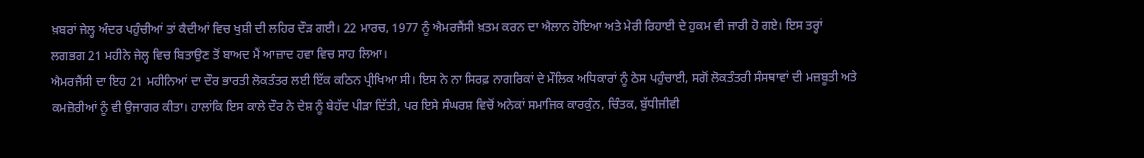ਖ਼ਬਰਾਂ ਜੇਲ੍ਹ ਅੰਦਰ ਪਹੁੰਚੀਆਂ ਤਾਂ ਕੈਦੀਆਂ ਵਿਚ ਖੁਸ਼ੀ ਦੀ ਲਹਿਰ ਦੌੜ ਗਈ। 22 ਮਾਰਚ, 1977 ਨੂੰ ਐਮਰਜੈਂਸੀ ਖ਼ਤਮ ਕਰਨ ਦਾ ਐਲਾਨ ਹੋਇਆ ਅਤੇ ਮੇਰੀ ਰਿਹਾਈ ਦੇ ਹੁਕਮ ਵੀ ਜਾਰੀ ਹੋ ਗਏ। ਇਸ ਤਰ੍ਹਾਂ ਲਗਭਗ 21 ਮਹੀਨੇ ਜੇਲ੍ਹ ਵਿਚ ਬਿਤਾਉਣ ਤੋਂ ਬਾਅਦ ਮੈਂ ਆਜ਼ਾਦ ਹਵਾ ਵਿਚ ਸਾਹ ਲਿਆ।
ਐਮਰਜੈਂਸੀ ਦਾ ਇਹ 21 ਮਹੀਨਿਆਂ ਦਾ ਦੌਰ ਭਾਰਤੀ ਲੋਕਤੰਤਰ ਲਈ ਇੱਕ ਕਠਿਨ ਪ੍ਰੀਖਿਆ ਸੀ। ਇਸ ਨੇ ਨਾ ਸਿਰਫ਼ ਨਾਗਰਿਕਾਂ ਦੇ ਮੌਲਿਕ ਅਧਿਕਾਰਾਂ ਨੂੰ ਠੇਸ ਪਹੁੰਚਾਈ, ਸਗੋਂ ਲੋਕਤੰਤਰੀ ਸੰਸਥਾਵਾਂ ਦੀ ਮਜ਼ਬੂਤੀ ਅਤੇ ਕਮਜ਼ੋਰੀਆਂ ਨੂੰ ਵੀ ਉਜਾਗਰ ਕੀਤਾ। ਹਾਲਾਂਕਿ ਇਸ ਕਾਲੇ ਦੌਰ ਨੇ ਦੇਸ਼ ਨੂੰ ਬੇਹੱਦ ਪੀੜਾ ਦਿੱਤੀ, ਪਰ ਇਸੇ ਸੰਘਰਸ਼ ਵਿਚੋਂ ਅਨੇਕਾਂ ਸਮਾਜਿਕ ਕਾਰਕੁੰਨ, ਚਿੰਤਕ, ਬੁੱਧੀਜੀਵੀ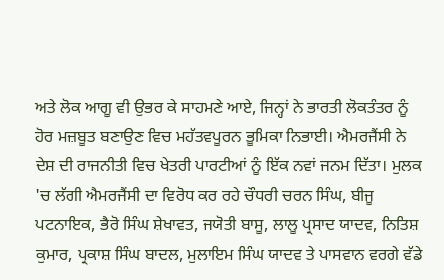ਅਤੇ ਲੋਕ ਆਗੂ ਵੀ ਉਭਰ ਕੇ ਸਾਹਮਣੇ ਆਏ, ਜਿਨ੍ਹਾਂ ਨੇ ਭਾਰਤੀ ਲੋਕਤੰਤਰ ਨੂੰ ਹੋਰ ਮਜ਼ਬੂਤ ਬਣਾਉਣ ਵਿਚ ਮਹੱਤਵਪੂਰਨ ਭੂਮਿਕਾ ਨਿਭਾਈ। ਐਮਰਜੈਂਸੀ ਨੇ ਦੇਸ਼ ਦੀ ਰਾਜਨੀਤੀ ਵਿਚ ਖੇਤਰੀ ਪਾਰਟੀਆਂ ਨੂੰ ਇੱਕ ਨਵਾਂ ਜਨਮ ਦਿੱਤਾ। ਮੁਲਕ 'ਚ ਲੱਗੀ ਐਮਰਜੈਂਸੀ ਦਾ ਵਿਰੋਧ ਕਰ ਰਹੇ ਚੌਧਰੀ ਚਰਨ ਸਿੰਘ, ਬੀਜੂ ਪਟਨਾਇਕ, ਭੈਰੋ ਸਿੰਘ ਸ਼ੇਖਾਵਤ, ਜਯੋਤੀ ਬਾਸੂ, ਲਾਲੂ ਪ੍ਰਸਾਦ ਯਾਦਵ, ਨਿਤਿਸ਼ ਕੁਮਾਰ, ਪ੍ਰਕਾਸ਼ ਸਿੰਘ ਬਾਦਲ, ਮੁਲਾਇਮ ਸਿੰਘ ਯਾਦਵ ਤੇ ਪਾਸਵਾਨ ਵਰਗੇ ਵੱਡੇ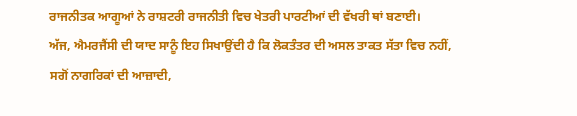ਰਾਜਨੀਤਕ ਆਗੂਆਂ ਨੇ ਰਾਸ਼ਟਰੀ ਰਾਜਨੀਤੀ ਵਿਚ ਖੇਤਰੀ ਪਾਰਟੀਆਂ ਦੀ ਵੱਖਰੀ ਥਾਂ ਬਣਾਈ।
ਅੱਜ, ਐਮਰਜੈਂਸੀ ਦੀ ਯਾਦ ਸਾਨੂੰ ਇਹ ਸਿਖਾਉਂਦੀ ਹੈ ਕਿ ਲੋਕਤੰਤਰ ਦੀ ਅਸਲ ਤਾਕਤ ਸੱਤਾ ਵਿਚ ਨਹੀਂ, ਸਗੋਂ ਨਾਗਰਿਕਾਂ ਦੀ ਆਜ਼ਾਦੀ,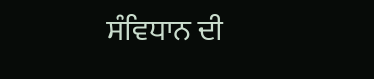ਸੰਵਿਧਾਨ ਦੀ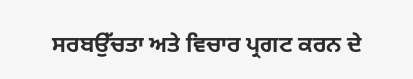ਸਰਬਉੱਚਤਾ ਅਤੇ ਵਿਚਾਰ ਪ੍ਰਗਟ ਕਰਨ ਦੇ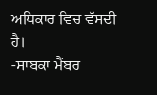ਅਧਿਕਾਰ ਵਿਚ ਵੱਸਦੀ ਹੈ।
-ਸਾਬਕਾ ਮੈਂਬਰ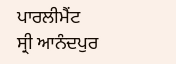ਪਾਰਲੀਮੈਂਟ
ਸ੍ਰੀ ਆਨੰਦਪੁਰ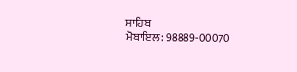ਸਾਹਿਬ
ਮੋਬਾਇਲ: 98889-00070